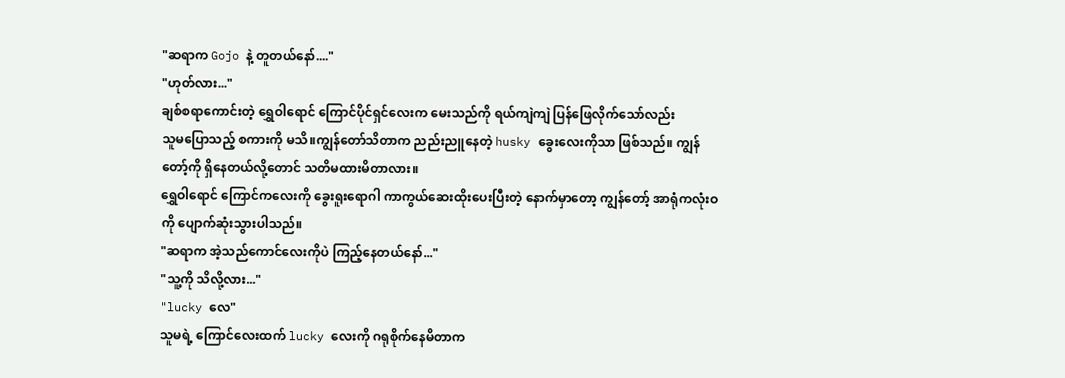"ဆရာက Gojo နဲ့ တူတယ်နော်...."
"ဟုတ်လား..."
ချစ်စရာကောင်းတဲ့ ရွှေဝါရောင် ကြောင်ပိုင်ရှင်လေးက မေးသည်ကို ရယ်ကျဲကျဲ ပြန်ဖြေလိုက်သော်လည်း
သူမပြောသည့် စကားကို မသိ။ကျွန်တော်သိတာက ညည်းညူနေတဲ့ husky ခွေးလေးကိုသာ ဖြစ်သည်။ ကျွန်တော့်ကို ရှိနေတယ်လို့တောင် သတိမထားမိတာလား။
ရွှေဝါရောင် ကြောင်ကလေးကို ခွေးရူးရောဂါ ကာကွယ်ဆေးထိုးပေးပြီးတဲ့ နောက်မှာတော့ ကျွန်တော့် အာရုံကလုံးဝကို ပျောက်ဆုံးသွားပါသည်။
"ဆရာက အဲ့သည်ကောင်လေးကိုပဲ ကြည့်နေတယ်နော်..."
"သူ့ကို သိလို့လား..."
"lucky လေ"
သူမရဲ့ ကြောင်လေးထက် lucky လေးကို ဂရုစိုက်နေမိတာက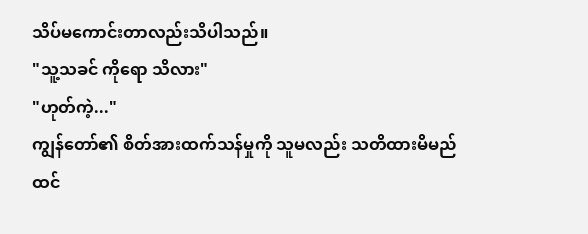သိပ်မကောင်းတာလည်းသိပါသည်။
"သူ့သခင် ကိုရော သိလား"
"ဟုတ်ကဲ့..."
ကျွန်တော်၏ စိတ်အားထက်သန်မှုကို သူမလည်း သတိထားမိမည်ထင်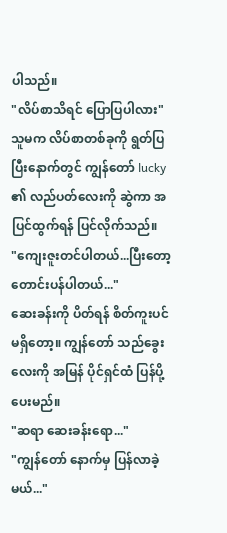ပါသည်။
"လိပ်စာသိရင် ပြောပြပါလား"
သူမက လိပ်စာတစ်ခုကို ရွတ်ပြပြီးနောက်တွင် ကျွန်တော် lucky ၏ လည်ပတ်လေးကို ဆွဲကာ အပြင်ထွက်ရန် ပြင်လိုက်သည်။
"ကျေးဇူးတင်ပါတယ်...ပြီးတော့ တောင်းပန်ပါတယ်..."
ဆေးခန်းကို ပိတ်ရန် စိတ်ကူးပင် မရှိတော့။ ကျွန်တော် သည်ခွေးလေးကို အမြန် ပိုင်ရှင်ထံ ပြန်ပို့ပေးမည်။
"ဆရာ ဆေးခန်းရော..."
"ကျွန်တော် နောက်မှ ပြန်လာခဲ့မယ်..."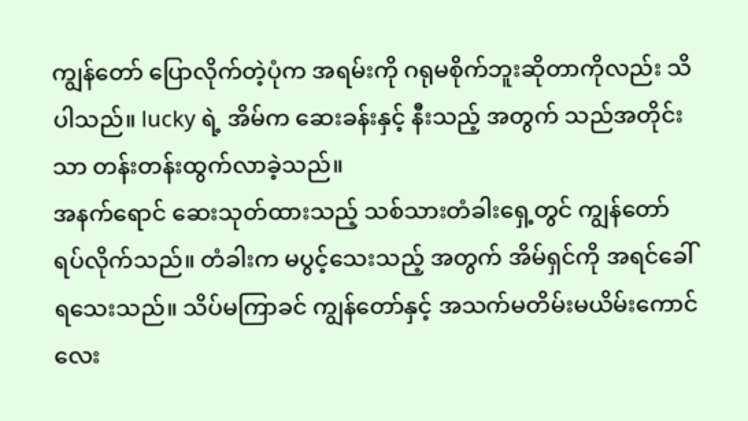ကျွန်တော် ပြောလိုက်တဲ့ပုံက အရမ်းကို ဂရုမစိုက်ဘူးဆိုတာကိုလည်း သိပါသည်။ lucky ရဲ့ အိမ်က ဆေးခန်းနှင့် နီးသည့် အတွက် သည်အတိုင်းသာ တန်းတန်းထွက်လာခဲ့သည်။
အနက်ရောင် ဆေးသုတ်ထားသည့် သစ်သားတံခါးရှေ့တွင် ကျွန်တော်ရပ်လိုက်သည်။ တံခါးက မပွင့်သေးသည့် အတွက် အိမ်ရှင်ကို အရင်ခေါ်ရသေးသည်။ သိပ်မကြာခင် ကျွန်တော်နှင့် အသက်မတိမ်းမယိမ်းကောင်လေး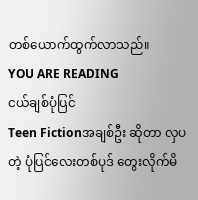တစ်ယောက်ထွက်လာသည်။
YOU ARE READING
ငယ်ချစ်ပုံပြင်
Teen Fictionအချစ်ဦး ဆိုတာ လှပတဲ့ ပုံပြင်လေးတစ်ပုဒ် တွေးလိုက်မိ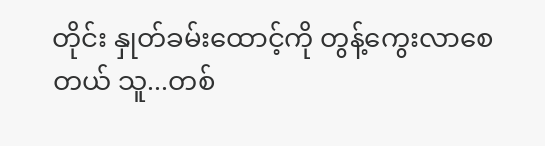တိုင်း နှုတ်ခမ်းထောင့်ကို တွန့်ကွေးလာစေတယ် သူ...တစ်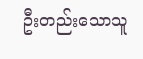ဦးတည်းသောသူ